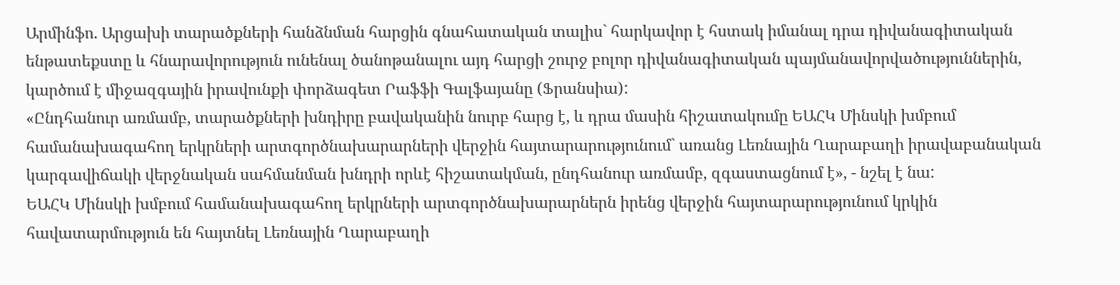Արմինֆո. Արցախի տարածքների հանձնման հարցին գնահատական տալիս` հարկավոր է հստակ իմանալ դրա դիվանագիտական ենթատեքստը և հնարավորություն ունենալ ծանոթանալու այդ հարցի շուրջ բոլոր դիվանագիտական պայմանավորվածություններին, կարծում է միջազգային իրավունքի փորձագետ Րաֆֆի Գալֆայանը (Ֆրանսիա):
«Ընդհանուր առմամբ, տարածքների խնդիրը բավականին նուրբ հարց է, և դրա մասին հիշատակումը ԵԱՀԿ Մինսկի խմբում համանախագահող երկրների արտգործնախարարների վերջին հայտարարությունում` առանց Լեռնային Ղարաբաղի իրավաբանական կարգավիճակի վերջնական սահմանման խնդրի որևէ հիշատակման, ընդհանուր առմամբ, զգաստացնում է», - նշել է նա:
ԵԱՀԿ Մինսկի խմբում համանախագահող երկրների արտգործնախարարներն իրենց վերջին հայտարարությունում կրկին հավատարմություն են հայտնել Լեռնային Ղարաբաղի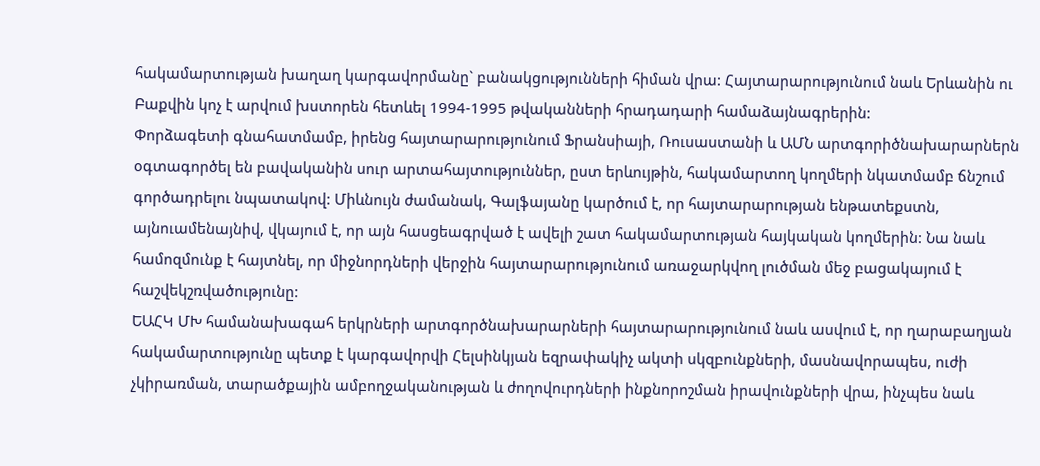հակամարտության խաղաղ կարգավորմանը` բանակցությունների հիման վրա: Հայտարարությունում նաև Երևանին ու Բաքվին կոչ է արվում խստորեն հետևել 1994-1995 թվականների հրադադարի համաձայնագրերին:
Փորձագետի գնահատմամբ, իրենց հայտարարությունում Ֆրանսիայի, Ռուսաստանի և ԱՄՆ արտգորիծնախարարներն օգտագործել են բավականին սուր արտահայտություններ, ըստ երևույթին, հակամարտող կողմերի նկատմամբ ճնշում գործադրելու նպատակով: Միևնույն ժամանակ, Գալֆայանը կարծում է, որ հայտարարության ենթատեքստն, այնուամենայնիվ, վկայում է, որ այն հասցեագրված է ավելի շատ հակամարտության հայկական կողմերին: Նա նաև համոզմունք է հայտնել, որ միջնորդների վերջին հայտարարությունում առաջարկվող լուծման մեջ բացակայում է հաշվեկշռվածությունը:
ԵԱՀԿ ՄԽ համանախագահ երկրների արտգործնախարարների հայտարարությունում նաև ասվում է, որ ղարաբաղյան հակամարտությունը պետք է կարգավորվի Հելսինկյան եզրափակիչ ակտի սկզբունքների, մասնավորապես, ուժի չկիրառման, տարածքային ամբողջականության և ժողովուրդների ինքնորոշման իրավունքների վրա, ինչպես նաև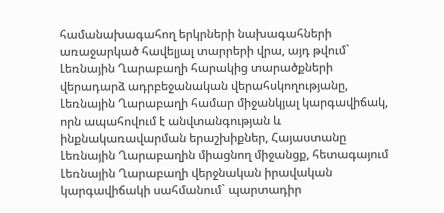համանախագահող երկրների նախագահների առաջարկած հավելյալ տարրերի վրա, այդ թվում` Լեռնային Ղարաբաղի հարակից տարածքների վերադարձ ադրբեջանական վերահսկողությանը, Լեռնային Ղարաբաղի համար միջանկյալ կարգավիճակ, որն ապահովում է անվտանգության և ինքնակառավարման երաշխիքներ, Հայաստանը Լեռնային Ղարաբաղին միացնող միջանցք, հետագայում Լեռնային Ղարաբաղի վերջնական իրավական կարգավիճակի սահմանում` պարտադիր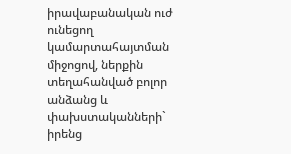իրավաբանական ուժ ունեցող կամարտահայտման միջոցով, ներքին տեղահանված բոլոր անձանց և փախստականների` իրենց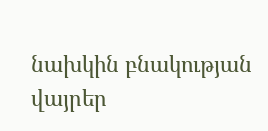նախկին բնակության վայրեր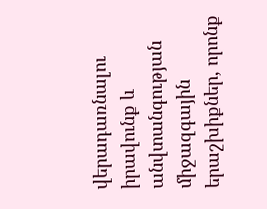վերադառնալու իրավունք և անվտանգության միջազգային երաշխիքներ, որոնք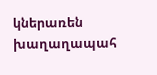կներառեն խաղաղապահ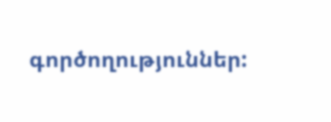գործողություններ: